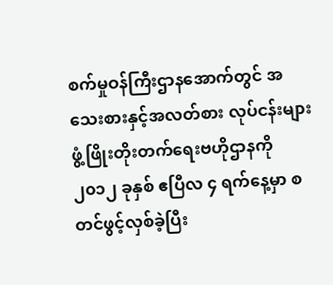စက်မှုဝန်ကြီးဌာနအောက်တွင် အသေးစားနှင့်အလတ်စား လုပ်ငန်းများ ဖွံ့ဖြိုးတိုးတက်ရေးဗဟိုဌာနကို ၂၀၁၂ ခုနှစ် ဧပြီလ ၄ ရက်နေ့မှာ စတင်ဖွင့်လှစ်ခဲ့ပြီး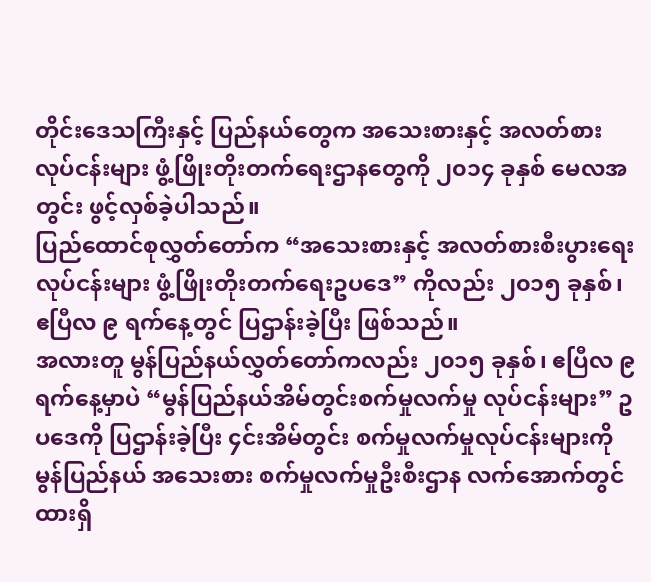တိုင်းဒေသကြီးနှင့် ပြည်နယ်တွေက အသေးစားနှင့် အလတ်စားလုပ်ငန်းများ ဖွံ့ဖြိုးတိုးတက်ရေးဌာနတွေကို ၂၀၁၄ ခုနှစ် မေလအတွင်း ဖွင့်လှစ်ခဲ့ပါသည်။
ပြည်ထောင်စုလွှတ်တော်က “အသေးစားနှင့် အလတ်စားစီးပွားရေးလုပ်ငန်းများ ဖွံ့ဖြိုးတိုးတက်ရေးဥပဒေ” ကိုလည်း ၂၀၁၅ ခုနှစ်၊ ဧပြီလ ၉ ရက်နေ့တွင် ပြဌာန်းခဲ့ပြီး ဖြစ်သည်။
အလားတူ မွန်ပြည်နယ်လွှတ်တော်ကလည်း ၂၀၁၅ ခုနှစ်၊ ဧပြီလ ၉ ရက်နေ့မှာပဲ “မွန်ပြည်နယ်အိမ်တွင်းစက်မှုလက်မှု လုပ်ငန်းများ” ဥပဒေကို ပြဌာန်းခဲ့ပြီး ၄င်းအိမ်တွင်း စက်မှုလက်မှုလုပ်ငန်းများကို မွန်ပြည်နယ် အသေးစား စက်မှုလက်မှုဦးစီးဌာန လက်အောက်တွင်ထားရှိ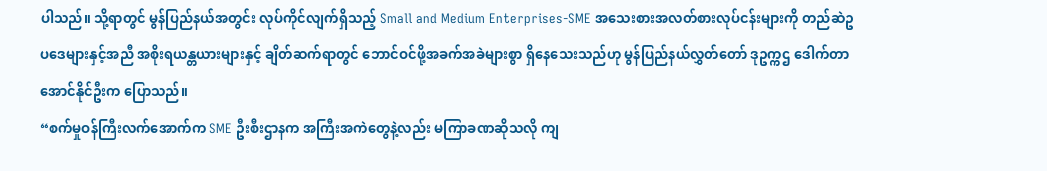ပါသည်။ သို့ရာတွင် မွန်ပြည်နယ်အတွင်း လုပ်ကိုင်လျက်ရှိသည့် Small and Medium Enterprises-SME အသေးစားအလတ်စားလုပ်ငန်းများကို တည်ဆဲဥပဒေများနှင့်အညီ အစိုးရယန္တယားများနှင့် ချိတ်ဆက်ရာတွင် ဘောင်ဝင်ဖို့အခက်အခဲများစွာ ရှိနေသေးသည်ဟု မွန်ပြည်နယ်လွှတ်တော် ဒုဥက္ကဌ ဒေါက်တာအောင်နိုင်ဦးက ပြောသည်။
“စက်မှုဝန်ကြီးလက်အောက်က SME ဦးစီးဌာနက အကြီးအကဲတွေနဲ့လည်း မကြာခဏဆိုသလို ကျ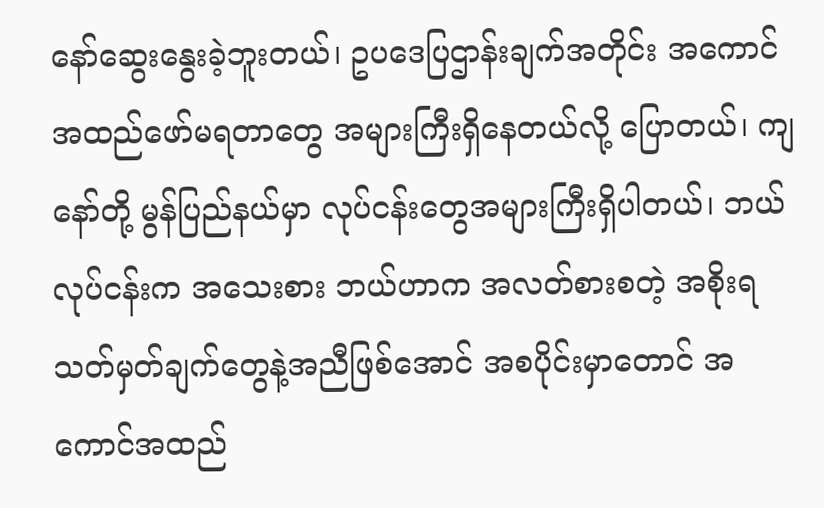နော်ဆွေးနွေးခဲ့ဘူးတယ်၊ ဥပဒေပြဌာန်းချက်အတိုင်း အကောင်အထည်ဖော်မရတာတွေ အများကြီးရှိနေတယ်လို့ ပြောတယ်၊ ကျနော်တို့ မွန်ပြည်နယ်မှာ လုပ်ငန်းတွေအများကြီးရှိပါတယ်၊ ဘယ်လုပ်ငန်းက အသေးစား ဘယ်ဟာက အလတ်စားစတဲ့ အစိုးရသတ်မှတ်ချက်တွေနဲ့အညီဖြစ်အောင် အစပိုင်းမှာတောင် အကောင်အထည်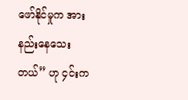ဖော်နိုင်မှုက အားနည်းနေသေးတယ်” ဟု ၄င်းက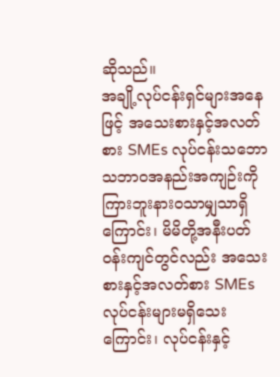ဆိုသည်။
အချို့လုပ်ငန်းရှင်များအနေဖြင့် အသေးစားနှင့်အလတ်စား SMEs လုပ်ငန်းသဘောသဘာဝအနည်းအကျဉ်းကို ကြားဘူးနားဝသာမျှသာရှိကြောင်း၊ မိမိတို့အနီးပတ်ဝန်းကျင်တွင်လည်း အသေးစားနှင့်အလတ်စား SMEs လုပ်ငန်းများမရှိသေးကြောင်း၊ လုပ်ငန်းနှင့်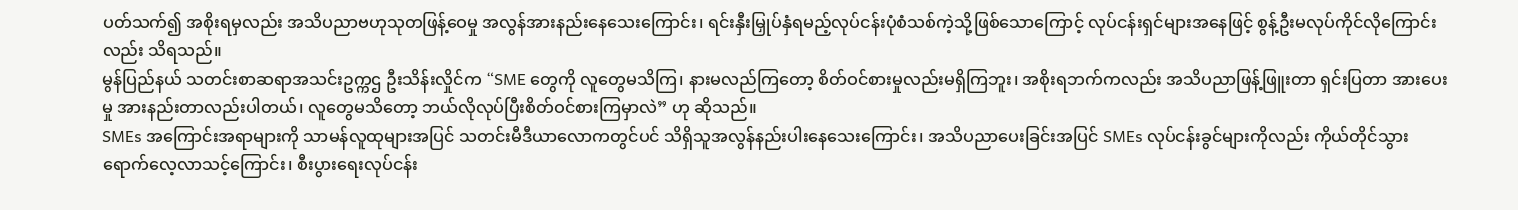ပတ်သက်၍ အစိုးရမှလည်း အသိပညာဗဟုသုတဖြန့်ဝေမှု အလွန်အားနည်းနေသေးကြောင်း၊ ရင်းနှီးမြှုပ်နှံရမည့်လုပ်ငန်းပုံစံသစ်ကဲ့သို့ဖြစ်သောကြောင့် လုပ်ငန်းရှင်များအနေဖြင့် စွန့်ဦးမလုပ်ကိုင်လိုကြောင်းလည်း သိရသည်။
မွန်ပြည်နယ် သတင်းစာဆရာအသင်းဥက္ကဌ ဦးသိန်းလှိုင်က “SME တွေကို လူတွေမသိကြ၊ နားမလည်ကြတော့ စိတ်ဝင်စားမှုလည်းမရှိကြဘူး၊ အစိုးရဘက်ကလည်း အသိပညာဖြန့်ဖြူးတာ ရှင်းပြတာ အားပေးမှု အားနည်းတာလည်းပါတယ်၊ လူတွေမသိတော့ ဘယ်လိုလုပ်ပြီးစိတ်ဝင်စားကြမှာလဲ” ဟု ဆိုသည်။
SMEs အကြောင်းအရာများကို သာမန်လူထုများအပြင် သတင်းမီဒီယာလောကတွင်ပင် သိရှိသူအလွန်နည်းပါးနေသေးကြောင်း၊ အသိပညာပေးခြင်းအပြင် SMEs လုပ်ငန်းခွင်များကိုလည်း ကိုယ်တိုင်သွားရောက်လေ့လာသင့်ကြောင်း၊ စီးပွားရေးလုပ်ငန်း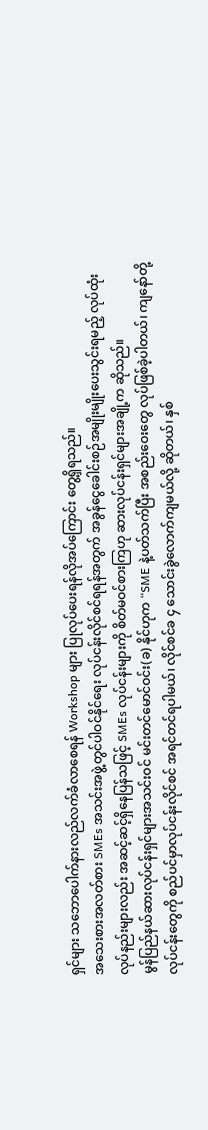ရှင်များ သဘောပေါက်နားလည်လက်ခံလာစေရန် Workshop များ ပြုလုပ်ပေးရန်လိုအပ်ကြောင်း တွေ့ရှိရသည်။
အသေးစားအလတ်စား SMEs အသင်းအဖွဲ့တွင်ပါဝင်နိုင်ရေး လုပ်ငန်းလိုင်စင်ရရန်အတွက် အခွန်ငွေခေါင်းစဉ်အမျိုးမျိုးပေးသွင်းရမည့် လုပ်ထုံးလုပ်နည်းများလည်း အဆင့်ဆင့်ရှိနေပြန်သဖြင့် SMEs လုပ်ငန်းများကို စိတ်မဝင်စားကြဟု ဆားလုပ်ငန်းရှင်များအချို့က ဆိုသည်။
မွန်ပြည်နယ်ဆားလုပ်ငန်းရှင်များအသင်းဝင် မင်းတင်မောင်ဝင်း(ခ) နိုင်ဟုက “SME နဲ့ပတ်သက်ပြီး အစည်းဝေးတွေ လုပ်ဖြစ်ခဲ့ပါတယ်၊ ကျနော်တို့လုပ်ငန်းတွေကို စည်ပင်မှာလုပ်ငန်းလိုင်စင် အရင်တင်ရပါမယ်၊ လိုင်စင်ခ ၄ သောင်းခွဲလောက်ကျမယ်လို့ ဆိုတယ်၊ နှစ်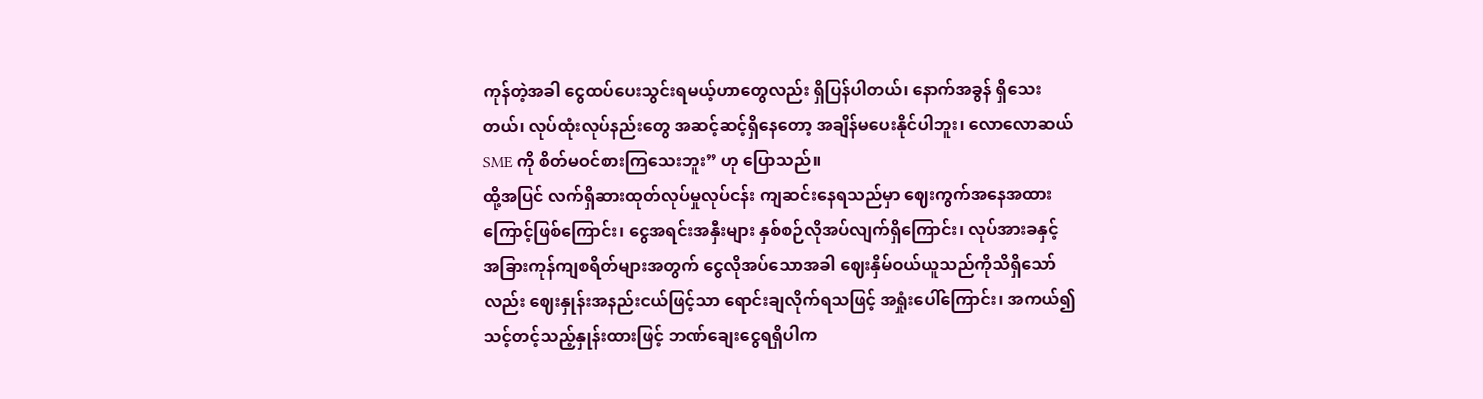ကုန်တဲ့အခါ ငွေထပ်ပေးသွင်းရမယ့်ဟာတွေလည်း ရှိပြန်ပါတယ်၊ နောက်အခွန် ရှိသေးတယ်၊ လုပ်ထုံးလုပ်နည်းတွေ အဆင့်ဆင့်ရှိနေတော့ အချိန်မပေးနိုင်ပါဘူး၊ လောလောဆယ် SME ကို စိတ်မဝင်စားကြသေးဘူး” ဟု ပြောသည်။
ထို့အပြင် လက်ရှိဆားထုတ်လုပ်မှုလုပ်ငန်း ကျဆင်းနေရသည်မှာ ဈေးကွက်အနေအထားကြောင့်ဖြစ်ကြောင်း၊ ငွေအရင်းအနှီးများ နှစ်စဉ်လိုအပ်လျက်ရှိကြောင်း၊ လုပ်အားခနှင့် အခြားကုန်ကျစရိတ်များအတွက် ငွေလိုအပ်သောအခါ ဈေးနှိမ်ဝယ်ယူသည်ကိုသိရှိသော်လည်း ဈေးနှုန်းအနည်းငယ်ဖြင့်သာ ရောင်းချလိုက်ရသဖြင့် အရှုံးပေါ်ကြောင်း၊ အကယ်၍ သင့်တင့်သည့်နှုန်းထားဖြင့် ဘဏ်ချေးငွေရရှိပါက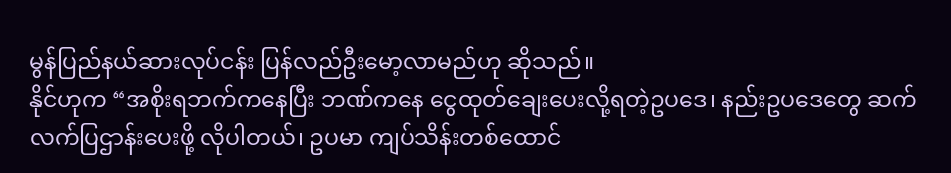မွန်ပြည်နယ်ဆားလုပ်ငန်း ပြန်လည်ဦးမော့လာမည်ဟု ဆိုသည်။
နိုင်ဟုက “အစိုးရဘက်ကနေပြီး ဘဏ်ကနေ ငွေထုတ်ချေးပေးလို့ရတဲ့ဥပဒေ၊ နည်းဥပဒေတွေ ဆက်လက်ပြဌာန်းပေးဖို့ လိုပါတယ်၊ ဥပမာ ကျပ်သိန်းတစ်ထောင်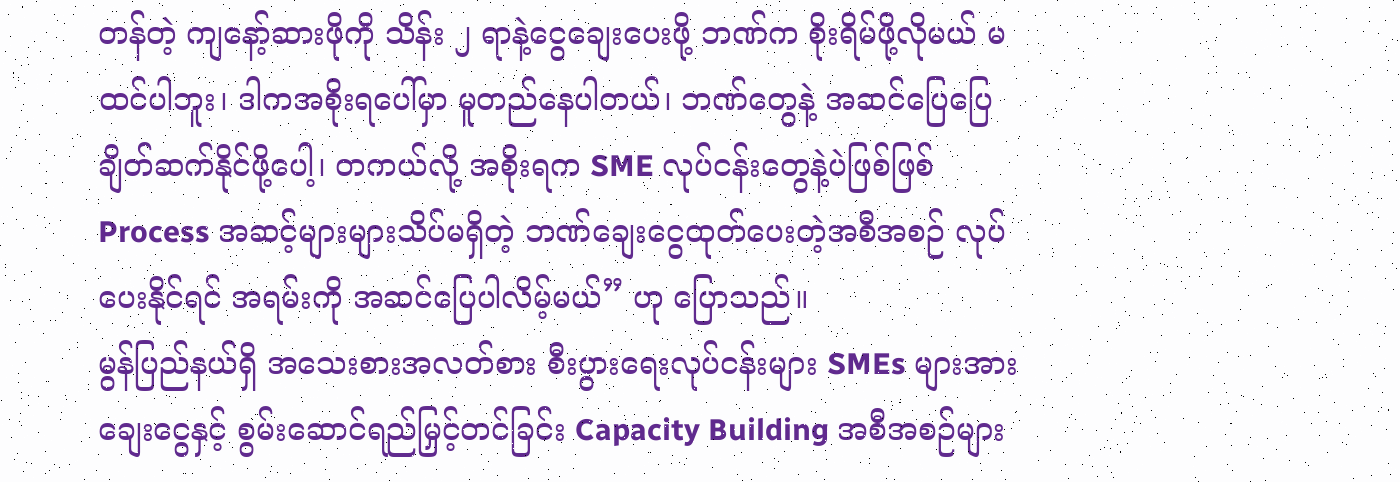တန်တဲ့ ကျနော့်ဆားဖိုကို သိန်း ၂ ရာနဲ့ငွေချေးပေးဖို့ ဘဏ်က စိုးရိမ်ဖို့လိုမယ် မထင်ပါဘူး၊ ဒါကအစိုးရပေါ်မှာ မူတည်နေပါတယ်၊ ဘဏ်တွေနဲ့ အဆင်ပြေပြေ ချိတ်ဆက်နိုင်ဖို့ပေါ့၊ တကယ်လို့ အစိုးရက SME လုပ်ငန်းတွေနဲ့ပဲဖြစ်ဖြစ် Process အဆင့်များများသိပ်မရှိတဲ့ ဘဏ်ချေးငွေထုတ်ပေးတဲ့အစီအစဉ် လုပ်ပေးနိုင်ရင် အရမ်းကို အဆင်ပြေပါလိမ့်မယ်” ဟု ပြောသည်။
မွန်ပြည်နယ်ရှိ အသေးစားအလတ်စား စီးပွားရေးလုပ်ငန်းများ SMEs များအား ချေးငွေနှင့် စွမ်းဆောင်ရည်မြှင့်တင်ခြင်း Capacity Building အစီအစဉ်များ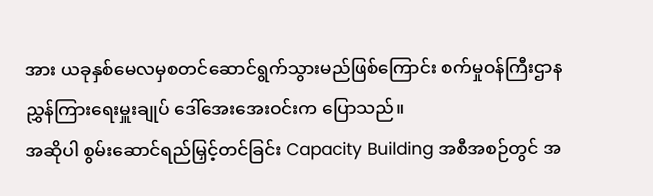အား ယခုနှစ်မေလမှစတင်ဆောင်ရွက်သွားမည်ဖြစ်ကြောင်း စက်မှုဝန်ကြီးဌာန ညွှန်ကြားရေးမှူးချုပ် ဒေါ်အေးအေးဝင်းက ပြောသည်။
အဆိုပါ စွမ်းဆောင်ရည်မြှင့်တင်ခြင်း Capacity Building အစီအစဉ်တွင် အ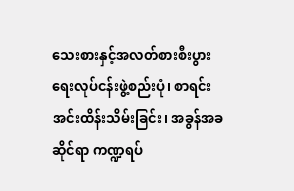သေးစားနှင့်အလတ်စားစီးပွားရေးလုပ်ငန်းဖွဲ့စည်းပုံ၊ စာရင်းအင်းထိန်းသိမ်းခြင်း၊ အခွန်အခဆိုင်ရာ ကဏ္ဍရပ်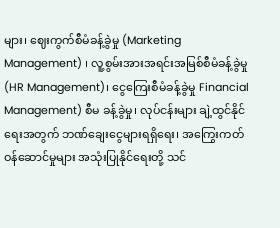များ၊ ဈေးကွက်စီမံခန့်ခွဲမှု (Marketing Management) ၊ လူ့စွမ်းအားအရင်းအမြစ်စီမံခန့်ခွဲမှု (HR Management)၊ ငွေကြေးစီမံခန့်ခွဲမှု Financial Management) စီမ ခန့်ခွဲမှု၊ လုပ်ငန်းများ ချဲ့ထွင်နိုင်ရေးအတွက် ဘဏ်ချေးငွေများရရှိရေး၊ အကြွေးကတ်ဝန်ဆောင်မှုများ အသုံးပြုနိုင်ရေးတို့ သင်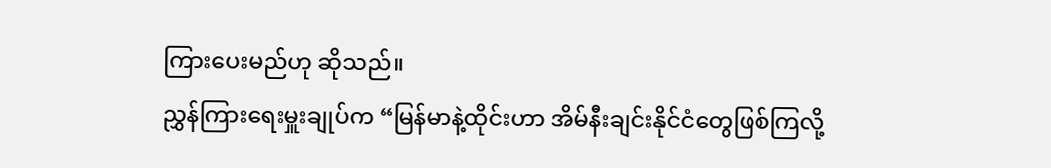ကြားပေးမည်ဟု ဆိုသည်။
ညွှန်ကြားရေးမှူးချုပ်က “မြန်မာနဲ့ထိုင်းဟာ အိမ်နီးချင်းနိုင်ငံတွေဖြစ်ကြလို့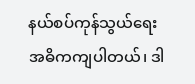နယ်စပ်ကုန်သွယ်ရေး အဓိကကျပါတယ်၊ ဒါ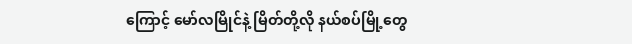ကြောင့် မော်လမြိုင်နဲ့ မြိတ်တို့လို နယ်စပ်မြို့တွေ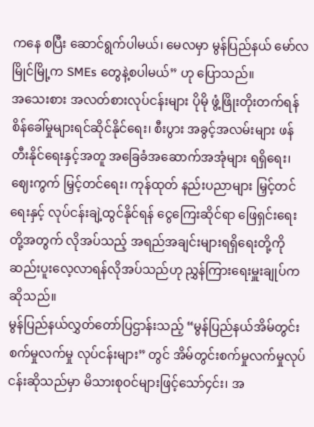ကနေ စပြီး ဆောင်ရွက်ပါမယ်၊ မေလမှာ မွန်ပြည်နယ် မော်လမြိုင်မြို့က SMEs တွေနဲ့စပါမယ်” ဟု ပြောသည်။
အသေးစား အလတ်စားလုပ်ငန်းများ ပိုမို ဖွံ့ဖြိုးတိုးတက်ရန် စိန်ခေါ်မှုများရင်ဆိုင်နိုင်ရေး၊ စီးပွား အခွင့်အလမ်းများ ဖန်တီးနိုင်ရေးနှင့်အတူ အခြေခံအဆောက်အအုံများ ရရှိရေး၊ ဈေးကွက် မြှင့်တင်ရေး၊ ကုန်ထုတ် နည်းပညာများ မြှင့်တင်ရေးနှင့် လုပ်ငန်းချဲ့ထွင်နိုင်ရန် ငွေကြေးဆိုင်ရာ ဖြေရှင်းရေးတို့အတွက် လိုအပ်သည့် အရည်အချင်းများရရှိရေးတို့ကို ဆည်းပူးလေ့လာရန်လိုအပ်သည်ဟု ညွှန်ကြားရေးမှူးချုပ်က ဆိုသည်။
မွန်ပြည်နယ်လွှတ်တော်ပြဌာန်းသည့် “မွန်ပြည်နယ်အိမ်တွင်းစက်မှုလက်မှု လုပ်ငန်းများ” တွင် အိမ်တွင်းစက်မှုလက်မှုလုပ်ငန်းဆိုသည်မှာ မိသားစုဝင်များဖြင့်သော်၄င်း၊ အ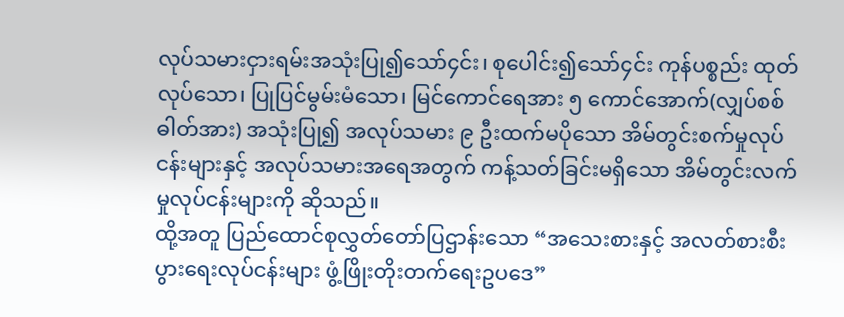လုပ်သမားငှားရမ်းအသုံးပြု၍သော်၄င်း၊ စုပေါင်း၍သော်၄င်း ကုန်ပစ္စည်း ထုတ်လုပ်သော၊ ပြုပြင်မွမ်းမံသော၊ မြင်ကောင်ရေအား ၅ ကောင်အောက်(လျှပ်စစ်ဓါတ်အား) အသုံးပြု၍ အလုပ်သမား ၉ ဦးထက်မပိုသော အိမ်တွင်းစက်မှုလုပ်ငန်းများနှင့် အလုပ်သမားအရေအတွက် ကန့်သတ်ခြင်းမရှိသော အိမ်တွင်းလက်မှုလုပ်ငန်းများကို ဆိုသည်။
ထို့အတူ ပြည်ထောင်စုလွှတ်တော်ပြဌာန်းသော “အသေးစားနှင့် အလတ်စားစီးပွားရေးလုပ်ငန်းများ ဖွံ့ဖြိုးတိုးတက်ရေးဥပဒေ”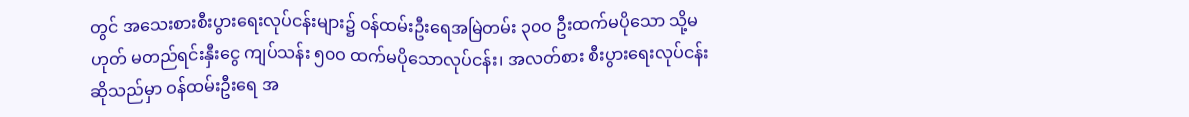တွင် အသေးစားစီးပွားရေးလုပ်ငန်းများ၌ ဝန်ထမ်းဦးရေအမြဲတမ်း ၃၀ဝ ဦးထက်မပိုသော သို့မဟုတ် မတည်ရင်းနှီးငွေ ကျပ်သန်း ၅၀ဝ ထက်မပိုသောလုပ်ငန်း၊ အလတ်စား စီးပွားရေးလုပ်ငန်းဆိုသည်မှာ ဝန်ထမ်းဦးရေ အ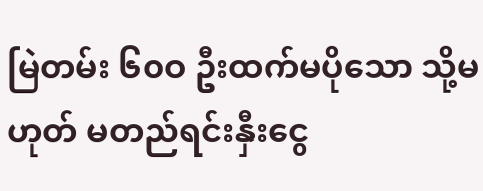မြဲတမ်း ၆၀ဝ ဦးထက်မပိုသော သို့မဟုတ် မတည်ရင်းနှီးငွေ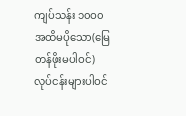ကျပ်သန်း ၁၀ဝ၀ အထိမပိုသော(မြေတန်ဖိုးမပါဝင်) လုပ်ငန်းများပါဝင်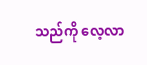သည်ကို လေ့လာ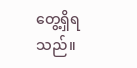တွေ့ရှိရသည်။